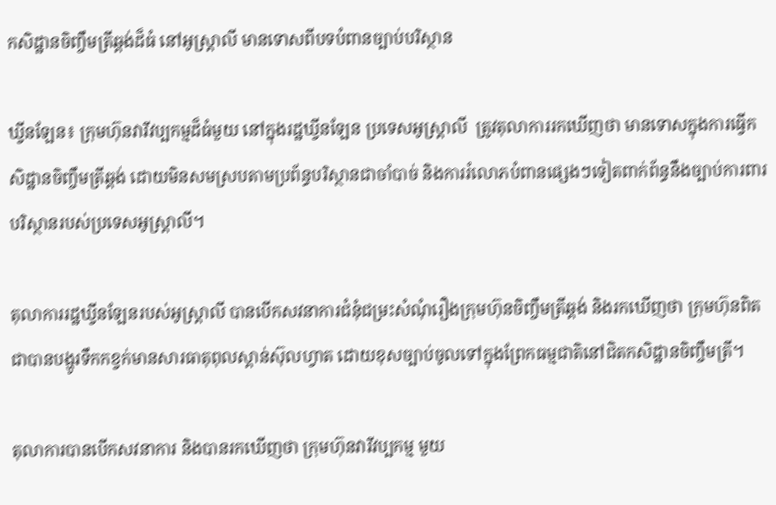កសិដ្ឋានចិញ្ចឹមត្រីឆ្ពង់ដ៏ធំ នៅអូស្ត្រាលី មានទោសពីបទបំពានច្បាប់បរិស្ថាន

ឃ្វីនឡែន៖ ក្រុមហ៊ុនវារីវប្បកម្មដ៏ធំមួយ នៅក្នុងរដ្ឋឃ្វីនឡែន ប្រទេសអូស្ត្រាលី  ត្រូវតុលាការរកឃើញថា មានទោសក្នុងការធ្វើកសិដ្ឋានចិញ្ចឹមត្រីឆ្ពង់ ដោយមិនសមស្របតាមប្រព័ន្ធបរិស្ថានជាចាំបាច់ និងការរំលោភបំពានផ្សេងៗទៀតពាក់ព័ន្ធនឹងច្បាប់ការពារបរិស្ថានរបស់ប្រទេសអូស្ត្រាលី។

តុលាការរដ្ឋឃ្វីនឡែនរបស់អូស្ត្រាលី បានបើកសវនាការជំនុំជម្រះសំណុំរឿងក្រុមហ៊ុនចិញ្ចឹមត្រីឆ្ពង់ និងរកឃើញថា ក្រុមហ៊ុនពិតជាបានបង្ហូរទឹកកខ្វក់មានសារធាតុពុលស្ពាន់ស៊ុលហ្វាត ដោយខុសច្បាប់ចូលទៅក្នុងព្រែកធម្មជាតិនៅជិតកសិដ្ឋានចិញ្ចឹមត្រី។

តុលាការបានបើកសវនាការ និងបានរកឃើញថា ក្រុមហ៊ុនវារីវប្បកម្ម មួយ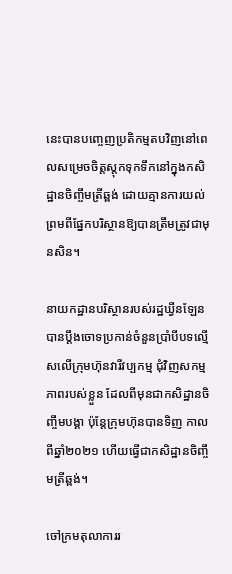នេះបានបញ្ចេញប្រតិកម្មតបវិញនៅពេលសម្រេចចិត្តស្តុកទុកទឹកនៅក្នុងកសិដ្ឋានចិញ្ចឹមត្រីឆ្ពង់ ដោយគ្មានការយល់ព្រមពីផ្នែកបរិស្ថានឱ្យបានត្រឹមត្រូវជាមុនសិន។

នាយកដ្ឋានបរិស្ថានរបស់រដ្ឋឃ្វីនឡែន បានប្តឹងចោទប្រកាន់ចំនួនប្រាំបីបទល្មើសលើក្រុមហ៊ុនវារីវប្បកម្ម ជុំវិញសកម្មភាពរបស់ខ្លួន ដែលពីមុនជាកសិដ្ឋានចិញ្ចឹមបង្គា ប៉ុន្តែក្រុមហ៊ុនបានទិញ កាលពីឆ្នាំ២០២១ ហើយធ្វើជាកសិដ្ឋានចិញ្ចឹមត្រីឆ្ពង់។

ចៅក្រមតុលាការរ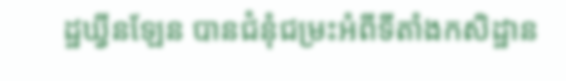ដ្ឋឃ្វីនឡែន បានជំនុំជម្រះអំពីទីតាំងកសិដ្ឋាន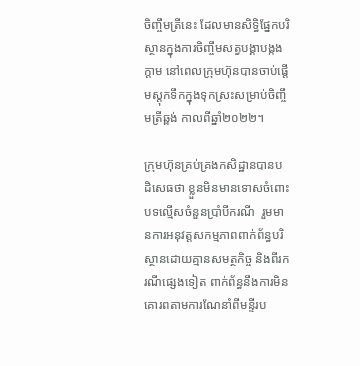ចិញ្ចឹមត្រីនេះ ដែលមានសិទ្ធិផ្នែកបរិស្ថានក្នុងការចិញ្ចឹមសត្វបង្គាបង្កងក្តាម នៅពេលក្រុមហ៊ុនបានចាប់ផ្តើមស្តុកទឹកក្នុងទុកស្រះសម្រាប់ចិញ្ចឹមត្រីឆ្ពង់ កាលពីឆ្នាំ២០២២។

ក្រុមហ៊ុនគ្រប់គ្រងកសិដ្ឋានបានបដិសេធថា ខ្លួនមិនមានទោសចំពោះបទល្មើសចំនួនប្រាំបីករណី  រួមមានការអនុវត្តសកម្មភាពពាក់ព័ន្ធបរិស្ថានដោយគ្មានសមត្ថកិច្ច និងពីរករណីផ្សេងទៀត ពាក់ព័ន្ធនឹងការមិនគោរពតាមការណែនាំពីមន្ទីរប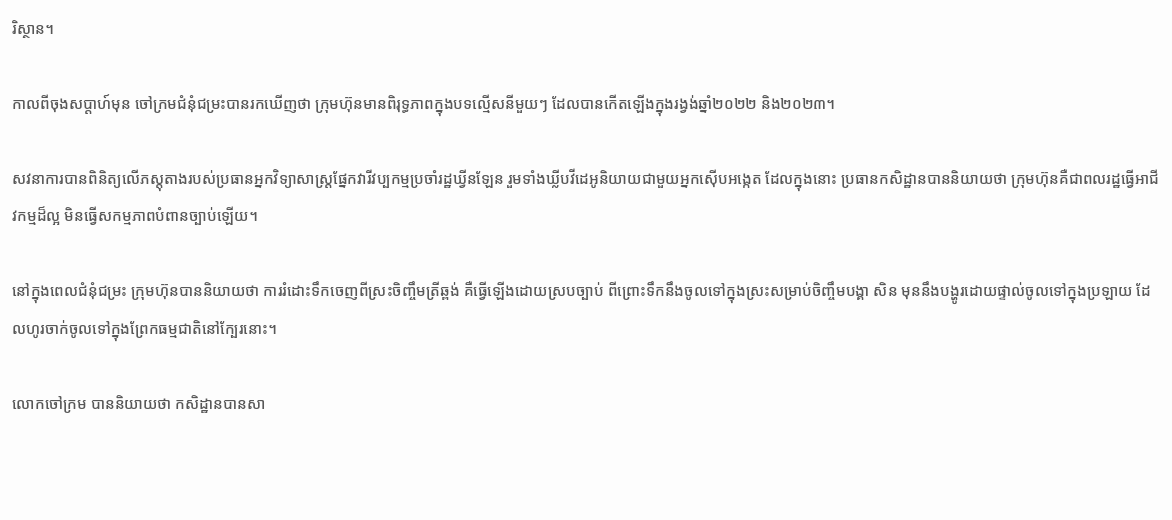រិស្ថាន។

កាលពីចុងសប្តាហ៍មុន ចៅក្រមជំនុំជម្រះបានរកឃើញថា ក្រុមហ៊ុនមានពិរុទ្ធភាពក្នុងបទល្មើសនីមួយៗ ដែលបានកើតឡើងក្នុងរង្វង់ឆ្នាំ២០២២ និង២០២៣។

សវនាការបានពិនិត្យលើភស្តុតាងរបស់ប្រធានអ្នកវិទ្យាសាស្ត្រផ្នែកវារីវប្បកម្មប្រចាំរដ្ឋឃ្វីនឡែន រួមទាំងឃ្លីបវីដេអូនិយាយជាមួយអ្នកស៊ើបអង្កេត ដែលក្នុងនោះ ប្រធានកសិដ្ឋានបាននិយាយថា ក្រុមហ៊ុនគឺជាពលរដ្ឋធ្វើអាជីវកម្មដ៏ល្អ មិនធ្វើសកម្មភាពបំពានច្បាប់ឡើយ។

នៅក្នុងពេលជំនុំជម្រះ ក្រុមហ៊ុនបាននិយាយថា ការរំដោះទឹកចេញពីស្រះចិញ្ចឹមត្រីឆ្ពង់ គឺធ្វើឡើងដោយស្របច្បាប់ ពីព្រោះទឹកនឹងចូលទៅក្នុងស្រះសម្រាប់ចិញ្ចឹមបង្គា សិន មុននឹងបង្ហូរដោយផ្ទាល់ចូលទៅក្នុងប្រឡាយ ដែលហូរចាក់ចូលទៅក្នុងព្រែកធម្មជាតិនៅក្បែរនោះ។

លោកចៅក្រម បាននិយាយថា កសិដ្ឋានបានសា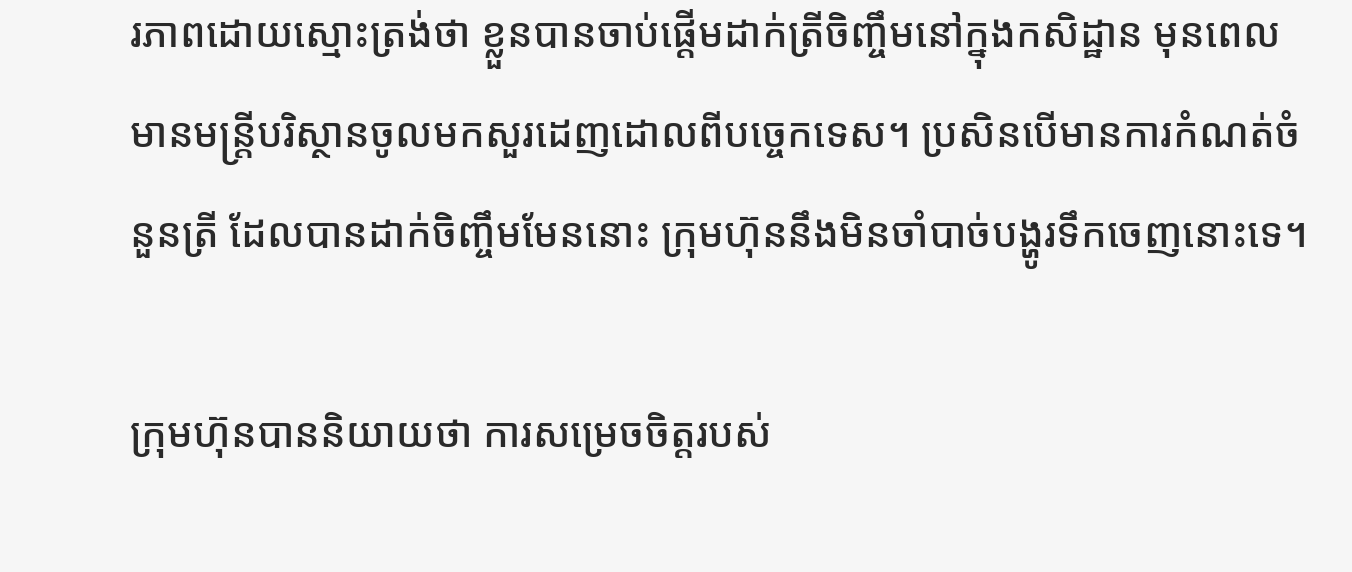រភាពដោយស្មោះត្រង់ថា ខ្លួនបានចាប់ផ្តើមដាក់ត្រីចិញ្ចឹមនៅក្នុងកសិដ្ឋាន មុនពេលមានមន្ត្រីបរិស្ថានចូលមកសួរដេញដោលពីបច្ចេកទេស។ ប្រសិនបើមានការកំណត់ចំនួនត្រី ដែលបានដាក់ចិញ្ចឹមមែននោះ ក្រុមហ៊ុននឹងមិនចាំបាច់បង្ហូរទឹកចេញនោះទេ។

ក្រុមហ៊ុនបាននិយាយថា ការសម្រេចចិត្តរបស់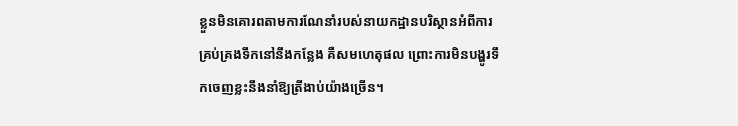ខ្លួនមិនគោរពតាមការណែនាំរបស់នាយកដ្ឋានបរិស្ថានអំពីការគ្រប់គ្រងទឹកនៅនឹងកន្លែង គឺសមហេតុផល ព្រោះការមិនបង្ហូរទឹកចេញខ្លះនឹងនាំឱ្យត្រីងាប់យ៉ាងច្រើន។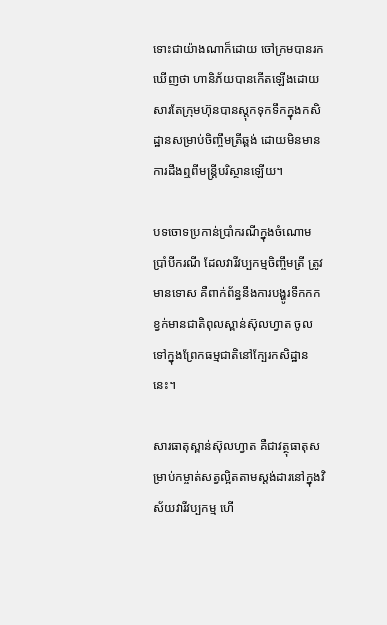ទោះជាយ៉ាងណាក៏ដោយ ចៅក្រមបានរកឃើញថា ហានិភ័យបានកើតឡើងដោយសារតែក្រុមហ៊ុនបានស្តុកទុកទឹកក្នុងកសិដ្ឋានសម្រាប់ចិញ្ចឹមត្រីឆ្ពង់ ដោយមិនមានការដឹងឮពីមន្ត្រីបរិស្ថានឡើយ។

បទចោទប្រកាន់ប្រាំករណីក្នុងចំណោមប្រាំបីករណី ដែលវារីវប្បកម្មចិញ្ចឹមត្រី ត្រូវមានទោស គឺពាក់ព័ន្ធនឹងការបង្ហូរទឹកកកខ្វក់មានជាតិពុលស្ពាន់ស៊ុលហ្វាត ចូលទៅក្នុងព្រែកធម្មជាតិនៅក្បែរកសិដ្ឋាននេះ។

សារធាតុស្ពាន់ស៊ុលហ្វាត គឺជាវត្ថុធាតុសម្រាប់កម្ចាត់សត្វល្អិតតាមស្តង់ដារនៅក្នុងវិស័យវារីវប្បកម្ម ហើ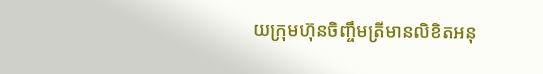យក្រុមហ៊ុនចិញ្ចឹមត្រីមានលិខិតអនុ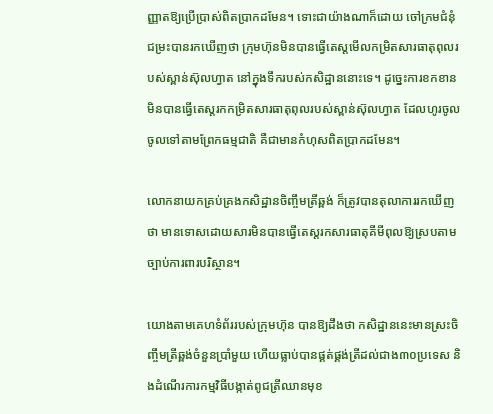ញ្ញាតឱ្យប្រើប្រាស់ពិតប្រាកដមែន។ ទោះជាយ៉ាងណាក៏ដោយ ចៅក្រមជំនុំជម្រះបានរកឃើញថា ក្រុមហ៊ុនមិនបានធ្វើតេស្តមើលកម្រិតសារធាតុពុលរបស់ស្ពាន់ស៊ុលហ្វាត នៅក្នុងទឹករបស់កសិដ្ឋាននោះទេ។ ដូច្នេះការខកខានមិនបានធ្វើតេស្តរកកម្រិតសារធាតុពុលរបស់ស្ពាន់ស៊ុលហ្វាត ដែលហូរចូលចូលទៅតាមព្រែកធម្មជាតិ គឺជាមានកំហុសពិតប្រាកដមែន។

លោកនាយកគ្រប់គ្រងកសិដ្ឋានចិញ្ចឹមត្រីឆ្ពង់ ក៏ត្រូវបានតុលាការរកឃើញថា មានទោសដោយសារមិនបានធ្វើតេស្តរកសារធាតុគីមីពុលឱ្យស្របតាមច្បាប់ការពារបរិស្ថាន។

យោងតាមគេហទំព័ររបស់ក្រុមហ៊ុន បានឱ្យដឹងថា កសិដ្ឋាននេះមានស្រះចិញ្ចឹមត្រីឆ្ពង់ចំនួនប្រាំមួយ ហើយធ្លាប់បានផ្គត់ផ្គង់ត្រីដល់ជាង៣០ប្រទេស និងដំណើរការកម្មវិធីបង្កាត់ពូជត្រីឈានមុខ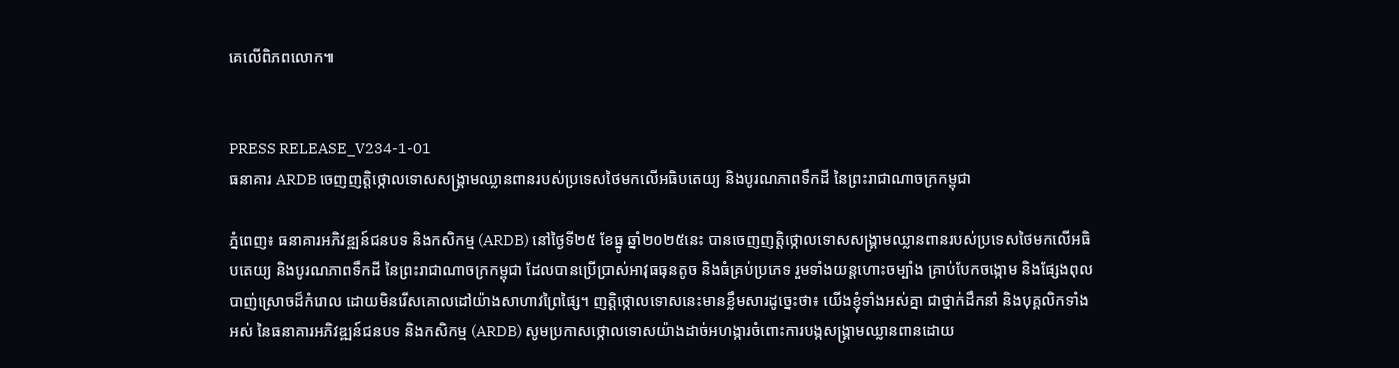គេលើពិភពលោក៕


PRESS RELEASE_V234-1-01
ធនាគារ ARDB ចេញញត្តិថ្កោលទោសសង្គ្រាមឈ្លានពានរបស់ប្រទេសថៃមកលើអធិបតេយ្យ និងបូរណភាពទឹកដី នៃព្រះរាជាណាចក្រកម្ពុជា

ភ្នំពេញ៖ ធនាគារអភិវឌ្ឍន៍ជនបទ និងកសិកម្ម (ARDB) នៅថ្ងៃទី២៥ ខែធ្នូ ឆ្នាំ២០២៥នេះ បានចេញញត្តិថ្កោលទោសសង្គ្រាមឈ្លានពានរបស់ប្រទេសថៃមកលើអធិបតេយ្យ និងបូរណភាពទឹកដី នៃព្រះរាជាណាចក្រកម្ពុជា ដែលបានប្រើប្រាស់អាវុធធុនតូច និងធំគ្រប់ប្រភេទ រួមទាំងយន្តហោះចម្បាំង គ្រាប់បែកចង្កោម និងផ្សែងពុល បាញ់ស្រោចដ៏កំរោល ដោយមិនរើសគោលដៅយ៉ាងសាហាវព្រៃផ្សៃ។ ញត្តិថ្កោលទោសនេះមានខ្លឹមសារដូច្នេះថា៖ យើងខ្ញុំទាំងអស់គ្នា ជាថ្នាក់ដឹកនាំ និងបុគ្គលិកទាំងអស់ នៃធនាគារអភិវឌ្ឍន៍ជនបទ និងកសិកម្ម (ARDB) សូមប្រកាសថ្កោលទោសយ៉ាងដាច់អហង្ការចំពោះការបង្កសង្គ្រាមឈ្លានពានដោយ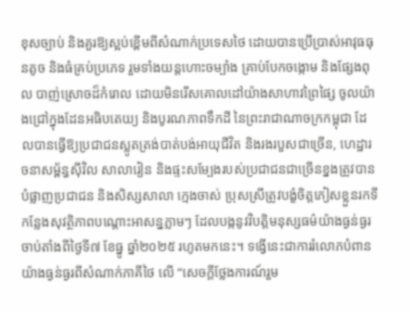ខុសច្បាប់ និងគួរឱ្យស្អប់ខ្ពើមពីសំណាក់ប្រទេសថៃ ដោយបានប្រើប្រាស់អាវុធធុនតូច និងធំគ្រប់ប្រភេទ រួមទាំងយន្តហោះចម្បាំង គ្រាប់បែកចង្កោម និងផ្សែងពុល បាញ់ស្រោចដ៏កំរោល ដោយមិនរើសគោលដៅយ៉ាងសាហាវព្រៃផ្សៃ ចូលយ៉ាងជ្រៅក្នុងដែនអធិបតេយ្យ និងបូរណភាពទឹកដី នៃព្រះរាជាណាចក្រកម្ពុជា ដែលបានធ្វើឱ្យប្រជាជនស្លូតត្រង់បាត់បង់អាយុជីវិត និងរងរបួសជាច្រើន, ហេដ្ឋារចនាសម្ព័ន្ធស៊ីវិល សាលារៀន និងផ្ទះសម្បែងរបស់ប្រជាជនជាច្រើនខ្នងត្រូវបានបំផ្លាញប្រជាជន និងសិស្សសាលា ក្មេងចាស់ ប្រុសស្រីត្រូវបង្ខំចិត្តភៀសខ្លួនរកទីកន្លែងសុវត្ថិភាពបណ្តោះអាសន្នភ្លាមៗ ដែលបង្កនូវវិបត្តិមនុស្សធម៌យ៉ាងធ្ងន់ធ្ងរ ចាប់តាំងពីថ្ងៃទី៧ ខែធ្នូ ឆ្នាំ២០២៥ រហូតមកនេះ។ ទង្វើនេះជាការរំលោភបំពានយ៉ាងធ្ងន់ធ្ងរពីសំណាក់ភាគីថៃ លើ “សេចក្តីថ្លែងការណ៍រួម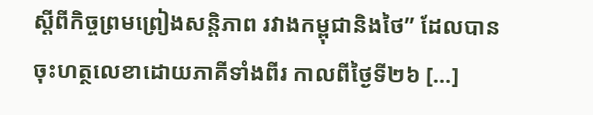ស្តីពីកិច្ចព្រមព្រៀងសន្តិភាព រវាងកម្ពុជានិងថៃ” ដែលបានចុះហត្ថលេខាដោយភាគីទាំងពីរ កាលពីថ្ងៃទី២៦ […]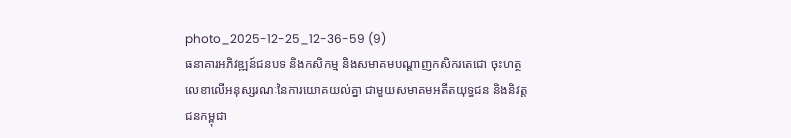photo_2025-12-25_12-36-59 (9)
ធនាគារអភិវឌ្ឍន៍ជនបទ និងកសិកម្ម និងសមាគមបណ្ដាញកសិករតេជោ ចុះហត្ថលេខាលើអនុស្សរណៈនៃការយោគយល់គ្នា ជាមួយសមាគមអតីតយុទ្ធជន និងនិវត្តជនកម្ពុជា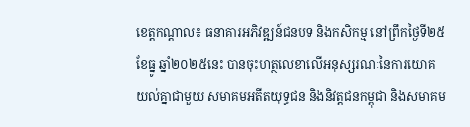ខេត្តកណ្ដាល៖ ធនាគារអភិវឌ្ឍន៍ជនបទ និងកសិកម្ម នៅព្រឹកថ្ងៃទី២៥ ខែធ្នូ ឆ្នាំ២០២៥នេះ បានចុះហត្ថលេខាលើអនុស្សរណៈនៃការយោគយល់គ្នាជាមួយ សមាគមអតីតយុទ្ធជន និងនិវត្តជនកម្ពុជា និងសមាគម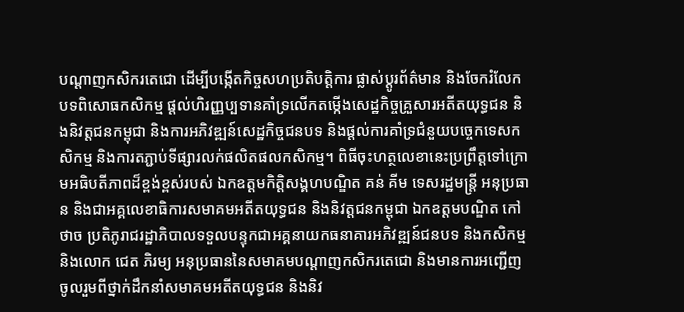បណ្ដាញកសិករតេជោ ដើម្បីបង្កើតកិច្ចសហប្រតិបត្តិការ ផ្លាស់ប្ដូរព័ត៌មាន និងចែករំលែកបទពិសោធកសិកម្ម ផ្ដល់ហិរញ្ញប្បទានគាំទ្រលើកតម្កើងសេដ្ឋកិច្ចគ្រួសារអតីតយុទ្ធជន និងនិវត្តជនកម្ពុជា និងការអភិវឌ្ឍន៍សេដ្ឋកិច្ចជនបទ និងផ្ដល់ការគាំទ្រជំនួយបច្ចេកទេសកសិកម្ម និងការតភ្ជាប់ទីផ្សារលក់ផលិតផលកសិកម្ម។ ពិធីចុះហត្ថលេខានេះប្រព្រឹត្តទៅក្រោមអធិបតីភាពដ៏ខ្ពង់ខ្ពស់របស់ ឯកឧត្ដមកិត្តិសង្គហបណ្ឌិត គន់ គីម ទេសរដ្ឋមន្រ្តី អនុប្រធាន និងជាអគ្គលេខាធិការសមាគមអតីតយុទ្ធជន និងនិវត្តជនកម្ពុជា ឯកឧត្តមបណ្ឌិត កៅ ថាច ប្រតិភូរាជរដ្ឋាភិបាលទទួលបន្ទុកជាអគ្គនាយកធនាគារអភិវឌ្ឍន៍ជនបទ និងកសិកម្ម និងលោក ជេត ភិរម្យ អនុប្រធាននៃសមាគមបណ្ដាញកសិករតេជោ និងមានការអញ្ជើញចូលរួមពីថ្នាក់ដឹកនាំសមាគមអតីតយុទ្ធជន និងនិវ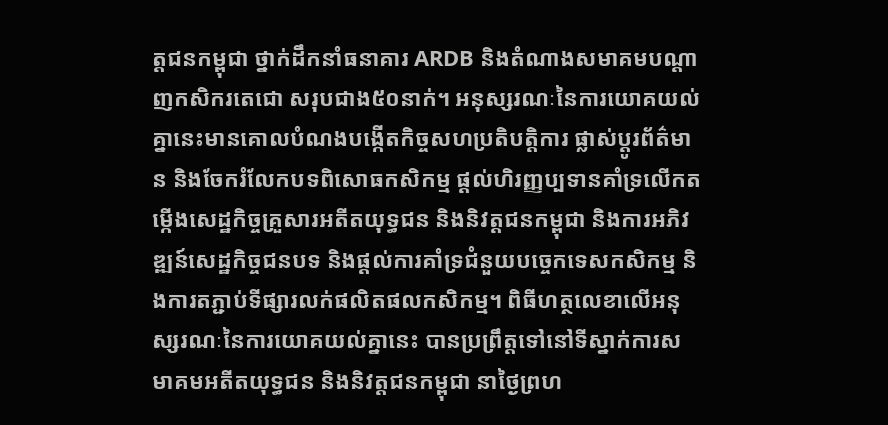ត្តជនកម្ពុជា ថ្នាក់ដឹកនាំធនាគារ ARDB និងតំណាងសមាគមបណ្ដាញកសិករតេជោ សរុបជាង៥០នាក់។ អនុស្សរណៈនៃការយោគយល់គ្នានេះមានគោលបំណងបង្កើតកិច្ចសហប្រតិបត្តិការ ផ្លាស់ប្ដូរព័ត៌មាន និងចែករំលែកបទពិសោធកសិកម្ម ផ្ដល់ហិរញ្ញប្បទានគាំទ្រលើកតម្កើងសេដ្ឋកិច្ចគ្រួសារអតីតយុទ្ធជន និងនិវត្តជនកម្ពុជា និងការអភិវឌ្ឍន៍សេដ្ឋកិច្ចជនបទ និងផ្ដល់ការគាំទ្រជំនួយបច្ចេកទេសកសិកម្ម និងការតភ្ជាប់ទីផ្សារលក់ផលិតផលកសិកម្ម។ ពិធីហត្ថលេខាលើអនុស្សរណៈនៃការយោគយល់គ្នានេះ បានប្រព្រឹត្តទៅនៅទីស្នាក់ការសមាគមអតីតយុទ្ធជន និងនិវត្តជនកម្ពុជា នាថ្ងៃព្រហ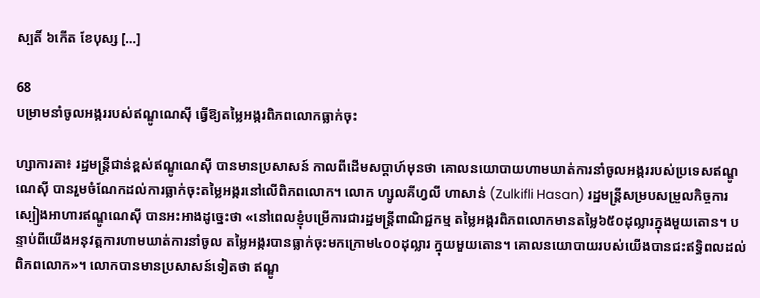ស្បតិ៍ ៦កើត ខែបុស្ស […]

68
បម្រាមនាំចូលអង្កររបស់ឥណ្ឌូណេស៊ី ធ្វើឱ្យតម្លៃអង្ករពិភពលោកធ្លាក់ចុះ

ហ្សាការតា៖ រដ្ឋមន្ត្រីជាន់ខ្ពស់ឥណ្ឌូណេស៊ី បានមានប្រសាសន៍ កាលពីដើមសប្តាហ៍មុនថា គោលនយោបាយហាមឃាត់ការនាំចូលអង្កររបស់ប្រទេសឥណ្ឌូណេស៊ី បានរួមចំណែកដល់ការធ្លាក់ចុះតម្លៃអង្ករនៅលើពិភពលោក។ លោក ហ្សូលគីហ្វលី ហាសាន់ (Zulkifli Hasan) រដ្ឋមន្ត្រីសម្របសម្រួលកិច្ចការស្បៀងអាហារឥណ្ឌូណេស៊ី បានអះអាងដូច្នេះថា «នៅពេលខ្ញុំបម្រើការជារដ្ឋមន្ត្រីពាណិជ្ជកម្ម តម្លៃអង្ករពិភពលោកមានតម្លៃ៦៥០ដុល្លារក្នុងមួយតោន។ បន្ទាប់ពីយើងអនុវត្តការហាមឃាត់ការនាំចូល តម្លៃអង្ករបានធ្លាក់ចុះមកក្រោម៤០០ដុល្លារ ក្នុយមួយតោន។ គោលនយោបាយរបស់យើងបានជះឥទ្ធិពលដល់ពិភពលោក»។ លោកបានមានប្រសាសន៍ទៀតថា ឥណ្ឌូ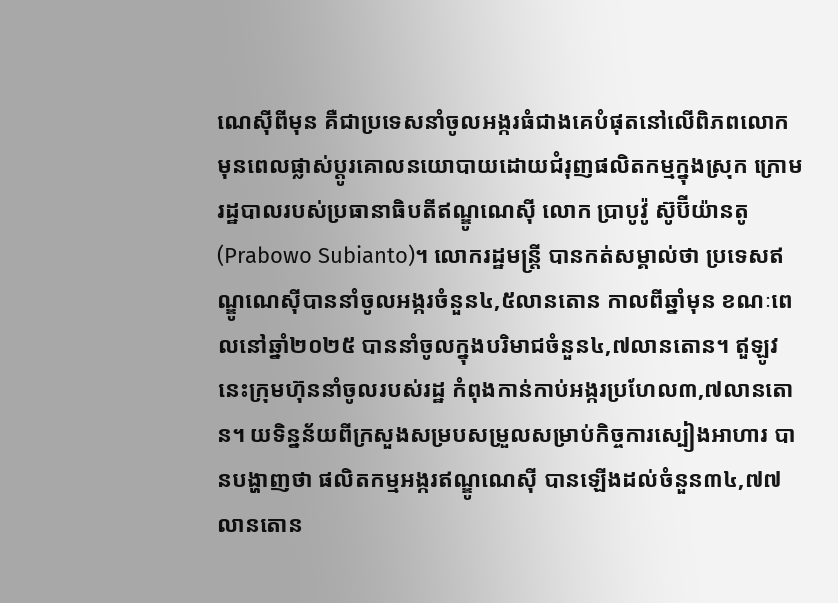ណេស៊ីពីមុន គឺជាប្រទេសនាំចូលអង្ករធំជាងគេបំផុតនៅលើពិភពលោក មុនពេលផ្លាស់ប្តូរគោលនយោបាយដោយជំរុញផលិតកម្មក្នុងស្រុក ក្រោមរដ្ឋបាលរបស់ប្រធានាធិបតីឥណ្ឌូណេស៊ី លោក ប្រាបូវ៉ូ ស៊ូប៊ីយ៉ានតូ (Prabowo Subianto)។ លោករដ្ឋមន្ត្រី បានកត់សម្គាល់ថា ប្រទេសឥណ្ឌូណេស៊ីបាននាំចូលអង្ករចំនួន៤,៥លានតោន កាលពីឆ្នាំមុន ខណៈពេលនៅឆ្នាំ២០២៥ បាននាំចូលក្នុងបរិមាជចំនួន៤,៧លានតោន។ ឥួឡូវនេះក្រុមហ៊ុននាំចូលរបស់រដ្ឋ កំពុងកាន់កាប់អង្ករប្រហែល៣,៧លានតោន។ យទិន្នន័យពីក្រសួងសម្របសម្រួលសម្រាប់កិច្ចការស្បៀងអាហារ បានបង្ហាញថា ផលិតកម្មអង្ករឥណ្ឌូណេស៊ី បានឡើងដល់ចំនួន៣៤,៧៧លានតោន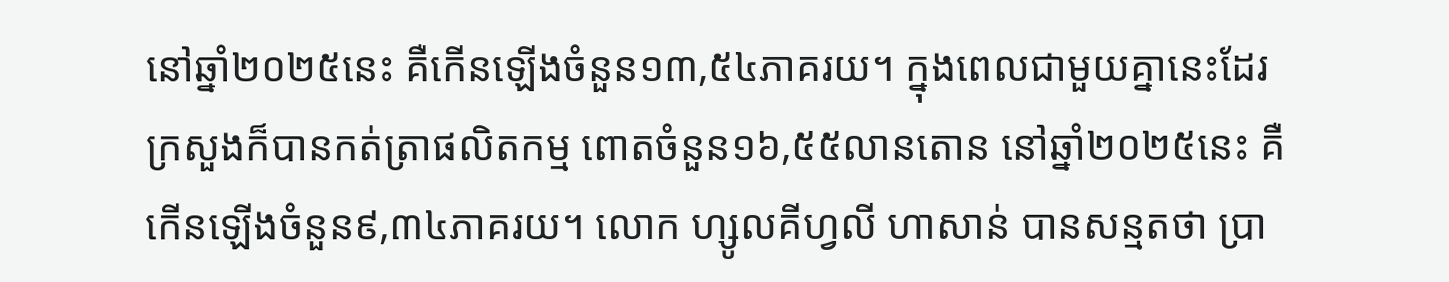នៅឆ្នាំ២០២៥នេះ គឺកើនឡើងចំនួន១៣,៥៤ភាគរយ។ ក្នុងពេលជាមួយគ្នានេះដែរ ក្រសួងក៏បានកត់ត្រាផលិតកម្ម ពោតចំនួន១៦,៥៥លានតោន នៅឆ្នាំ២០២៥នេះ គឺកើនឡើងចំនួន៩,៣៤ភាគរយ។ លោក ហ្សូលគីហ្វលី ហាសាន់ បានសន្មតថា ប្រា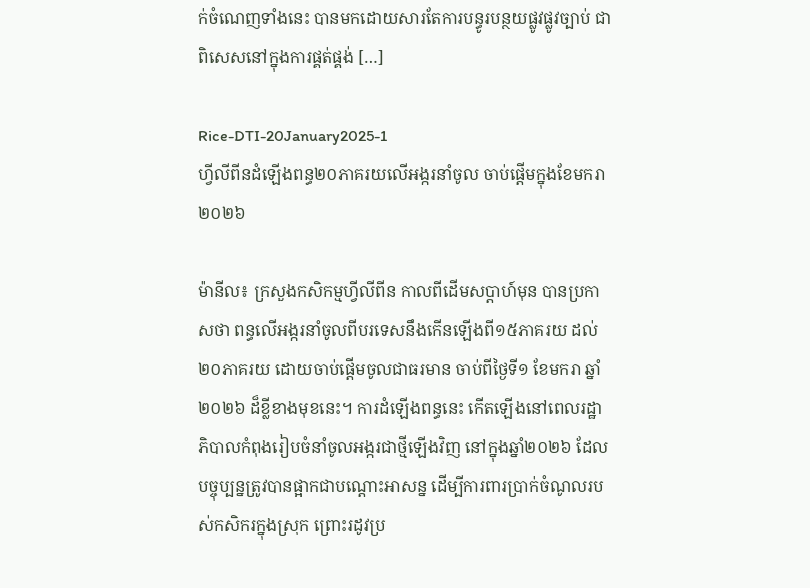ក់ចំណេញទាំងនេះ បានមកដោយសារតែការបន្ធូរបន្ថយផ្លូវផ្លូវច្បាប់ ជាពិសេសនៅក្នុងការផ្គត់ផ្គង់ […]

Rice-DTI-20January2025-1
ហ្វីលីពីនដំឡើងពន្ធ២០ភាគរយលើអង្ករនាំចូល ចាប់ផ្តើមក្នុងខែមករា ២០២៦

ម៉ានីល៖ ក្រសួងកសិកម្មហ្វីលីពីន កាលពីដើមសប្តាហ៍មុន បានប្រកាសថា ពន្ធលើអង្ករនាំចូលពីបរទេសនឹងកើនឡើងពី១៥ភាគរយ ដល់២០ភាគរយ ដោយចាប់ផ្តើមចូលជាធរមាន ចាប់ពីថ្ងៃទី១ ខែមករា ឆ្នាំ២០២៦ ដ៏ខ្លីខាងមុខនេះ។ ការដំឡើងពន្ធនេះ កើតឡើងនៅពេលរដ្ឋាភិបាលកំពុងរៀបចំនាំចូលអង្ករជាថ្មីឡើងវិញ នៅក្នុងឆ្នាំ២០២៦ ដែលបច្ចុប្បន្នត្រូវបានផ្អាកជាបណ្តោះអាសន្ន ដើម្បីការពារប្រាក់ចំណូលរបស់កសិករក្នុងស្រុក ព្រោះរដូវប្រ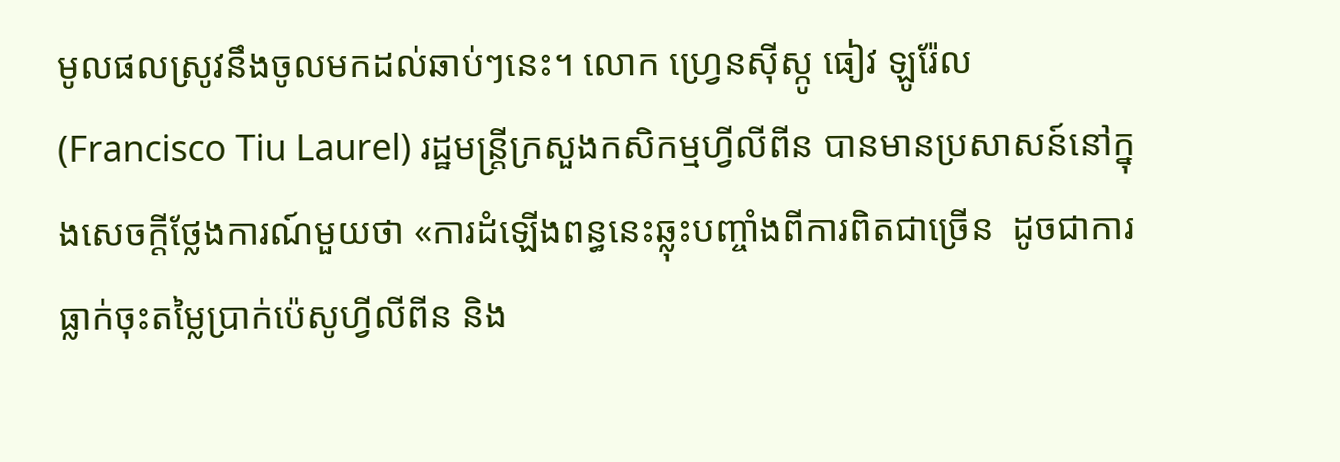មូលផលស្រូវនឹងចូលមកដល់ឆាប់ៗនេះ។ លោក ហ្វ្រេនស៊ីស្កូ ធៀវ ឡូរ៉ែល (Francisco Tiu Laurel) រដ្ឋមន្ត្រីក្រសួងកសិកម្មហ្វីលីពីន បានមានប្រសាសន៍នៅក្នុងសេចក្តីថ្លែងការណ៍មួយថា «ការដំឡើងពន្ធនេះឆ្លុះបញ្ចាំងពីការពិតជាច្រើន  ដូចជាការធ្លាក់ចុះតម្លៃប្រាក់ប៉េសូហ្វីលីពីន និង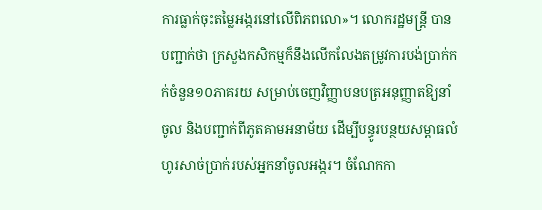ការធ្លាក់ចុះតម្លៃអង្ករនៅលើពិភពលោ»។ លោករដ្ឋមន្ត្រី បានបញ្ជាក់ថា ក្រសួងកសិកម្មក៏នឹងលើកលែងតម្រូវការបង់ប្រាក់កក់ចំនួន១០ភាគរយ សម្រាប់ចេញវិញ្ញាបនបត្រអនុញ្ញាតឱ្យនាំចូល និងបញ្ជាក់ពីភូតគាមអនាម័យ ដើម្បីបន្ធូរបន្ថយសម្ពាធលំហូរសាច់ប្រាក់របស់អ្នកនាំចូលអង្ករ។ ចំណែកកា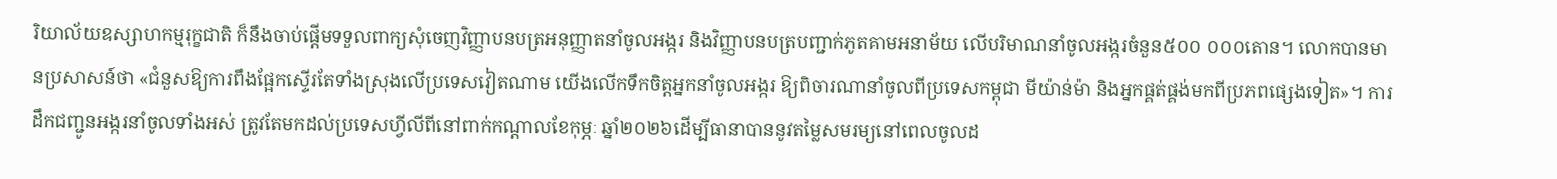រិយាល័យឧស្សាហកម្មរុក្ខជាតិ ក៏នឹងចាប់ផ្តើមទទួលពាក្យសុំចេញវិញ្ញាបនបត្រអនុញ្ញាតនាំចូលអង្ករ និងវិញ្ញាបនបត្របញ្ជាក់ភូតគាមអនាម័យ លើបរិមាណនាំចូលអង្ករចំនួន៥០០ ០០០តោន។ លោកបានមានប្រសាសន៍ថា «ជំនួសឱ្យការពឹងផ្អែកស្ទើរតែទាំងស្រុងលើប្រទេសវៀតណាម យើងលើកទឹកចិត្តអ្នកនាំចូលអង្ករ ឱ្យពិចារណានាំចូលពីប្រទេសកម្ពុជា មីយ៉ាន់ម៉ា និងអ្នកផ្គត់ផ្គង់មកពីប្រភពផ្សេងទៀត»។ ការដឹកជញ្ជូនអង្ករនាំចូលទាំងអស់ ត្រូវតែមកដល់ប្រទេសហ្វីលីពីនៅពាក់កណ្តាលខែកុម្ភៈ ឆ្នាំ២០២៦ដើម្បីធានាបាននូវតម្លៃសមរម្យនៅពេលចូលដ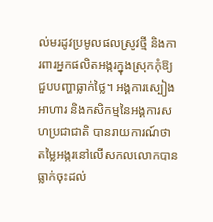ល់មរដូវប្រមូលផលស្រូវថ្មី និងការពារអ្នកផលិតអង្ករក្នុងស្រុកកុំឱ្យជួបបញ្ហាធ្លាក់ថ្លៃ។ អង្គការស្បៀងអាហារ និងកសិកម្មនៃអង្គការសហប្រជាជាតិ បានរាយការណ៍ថា តម្លៃអង្ករនៅលើសកលលោកបានធ្លាក់ចុះដល់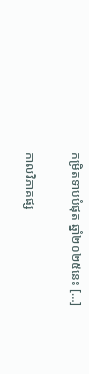កម្រិតទាបបំផុត ឆ្នាំ២០២៥នេះ […]

កាលវិភាគផ្ស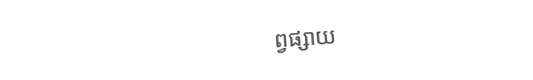ព្វផ្សាយ